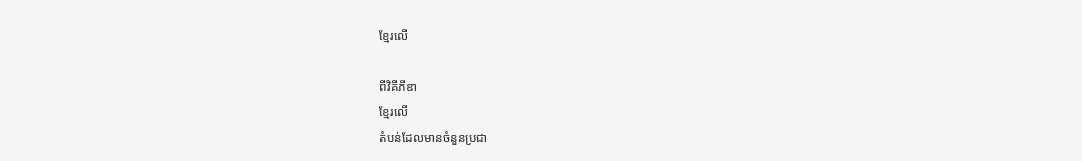ខ្មែរលើ

ពីវិគីភីឌា
ខ្មែរលើ
តំបន់ដែលមានចំនួនប្រជា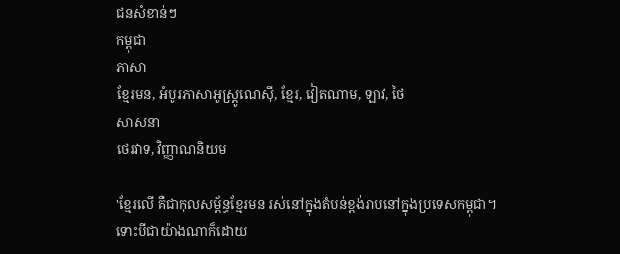ជនសំខាន់ៗ
កម្ពុជា
ភាសា
ខ្មែរមន, អំបូរភាសាអូស្ត្រូណេស៊ី, ខ្មែរ, វៀតណាម, ឡាវ, ថៃ
សាសនា
ថេរវាទ, វិញ្ញាណនិយម

'ខ្មែរលើ គឺជាកុលសម្ព័ន្ធខ្មែរមន រស់នៅក្នុងតំបន់ខ្ពង់រាបនៅក្នុងប្រទេសកម្ពុជា។ ទោះបីជាយ៉ាងណាក៏ដោយ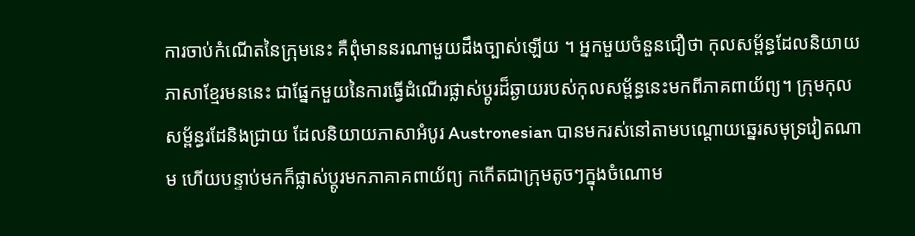ការចាប់កំណើតនៃក្រុមនេះ គឺពុំមាននរណាមួយដឹងច្បាស់ឡើយ ។ អ្នកមួយចំនួនជឿថា កុលសម្ព័ន្ធដែលនិយាយភាសាខ្មែរមននេះ ជាផ្នែកមួយនៃការធ្វើដំណើរផ្លាស់ប្តូរដ៏ឆ្ងាយរបស់កុលសម្ព័ន្ធនេះមកពីភាគពាយ័ព្យ។ ក្រុមកុលសម្ព័ន្ធរដែនិងជ្រាយ ដែលនិយាយភាសាអំបូរ Austronesian បានមករស់នៅតាមបណ្ដោយឆ្នេរសមុទ្រវៀតណាម ហើយបន្ទាប់មកក៏ផ្លាស់ប្ដូរមកភាគាគពាយ័ព្យ កកើតជាក្រុមតូចៗក្នុងចំណោម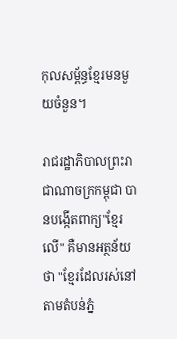កុលសម្ព័ន្ធខ្មែរមនមួយចំនួន។

រាជរដ្ឋាភិបាលព្រះរាជាណាចក្រកម្ពុជា បានបង្កើតពាក្យ"ខ្មែរលើ" គឺមានអត្ថន័យថា "ខ្មែរដែលរស់នៅតាមតំបន់ភ្នំ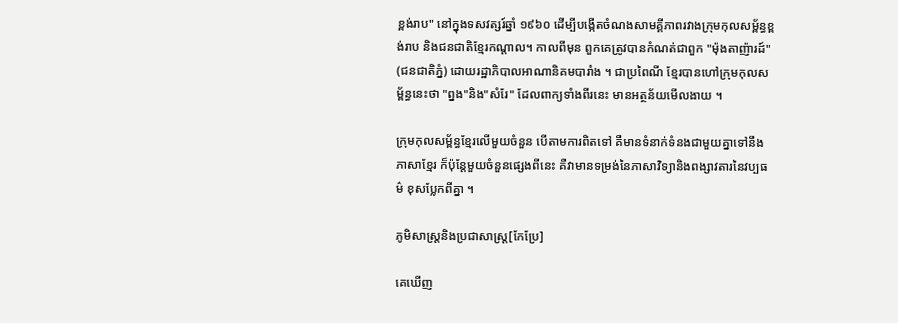ខ្ពង់រាប" នៅក្នុងទសវត្សរ៍ឆ្នាំ ១៩៦០ ដើម្បីបង្កើតចំណងសាមគ្គីភាពរវាងក្រុមកុលសម្ព័ន្ធខ្ពង់រាប និងជនជាតិខ្មែរកណ្តាល។ កាលពីមុន ពួកគេត្រូវបានកំណត់ជាពួក "ម៉ុងតាញ៉ារដ៍" (ជនជាតិភ្នំ) ដោយរដ្ឋាភិបាលអាណានិគមបារាំង ។ ជាប្រពៃណី ខ្មែរបានហៅក្រុមកុលសម្ព័ន្ធនេះថា "ព្នង"និង"សំរែ" ដែលពាក្យទាំងពីរនេះ មានអត្ថន័យមើលងាយ ។

ក្រុមកុលសម្ព័ន្ធខ្មែរលើមួយចំនួន បើតាមការពិតទៅ គឺមានទំនាក់ទំនងជាមួយគ្នាទៅនឹងភាសាខ្មែរ ក៏ប៉ុន្តែមួយចំនួនផ្សេងពីនេះ គឺវាមានទម្រង់នៃភាសាវិទ្យានិងពង្សាវតារនៃវប្បធម៌ ខុសប្លែកពីគ្នា ។

ភូមិសាស្ដ្រនិងប្រជាសាស្រ្ត[កែប្រែ]

គេឃើញ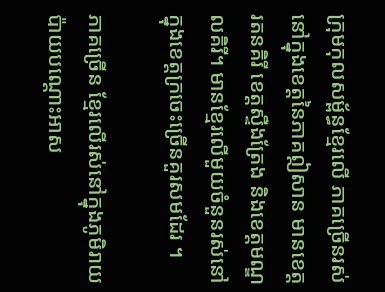ក្រុមកុលសម្ព័ន្ធខ្មែរលើ ភាគច្រើនរស់នៅក្នុងខេត្តនៃភាគឦសាន មានខេត្តរតនគិរី ខេត្តស្ទឺងត្រែង និងខេត្តមណ្ឌលគិរី។ មានខ្មែរលើមួយចំនួនរស់នៅក្នុងខេត្តក្រចេះច្រើនគួរសមដែរ ។

ភាគច្រើន ខ្មែរលើរស់នៅក្នុងភូមិរាយប៉ាយបណ្ដោះអាស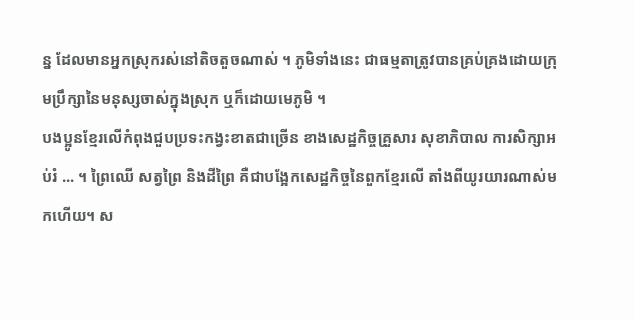ន្ន ដែលមានអ្នកស្រុករស់នៅតិចតួចណាស់ ។ ភូមិទាំងនេះ ជាធម្មតាត្រូវបានគ្រប់គ្រងដោយក្រុមប្រឹក្សានៃមនុស្សចាស់ក្នុងស្រុក ឬក៏ដោយមេភូមិ ។
បងប្អូនខ្មែរលើកំពុងជួបប្រទះកង្វះខាតជាច្រើន ខាងសេដ្ឋកិច្ចគ្រួសារ សុខាភិបាល ការសិក្សាអប់រំ ... ។ ព្រៃឈើ សត្វព្រៃ និងដីព្រៃ គឺជាបង្អែកសេដ្ឋកិច្ចនៃពួកខ្មែរលើ តាំងពីយូរយារណាស់មកហើយ។ ស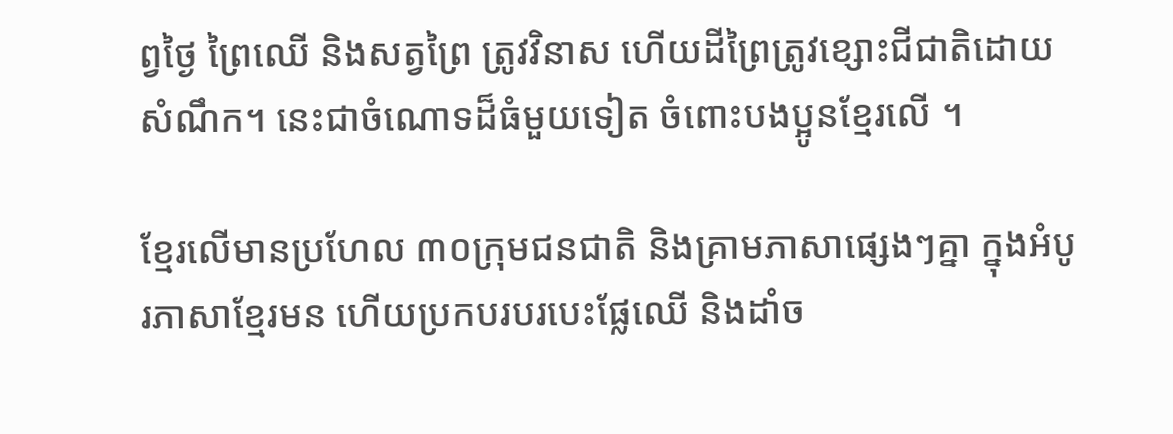ព្វថ្ងៃ ព្រៃឈើ និងសត្វព្រៃ ត្រូវវិនាស ហើយដីព្រៃត្រូវខ្សោះជីជាតិដោយសំណឹក។ នេះជាចំណោទដ៏ធំមួយទៀត ចំពោះបងប្អូនខ្មែរលើ ។

ខ្មែរលើមានប្រហែល ៣០ក្រុមជនជាតិ និងគ្រាមភាសាផ្សេងៗគ្នា ក្នុងអំបូរភាសាខ្មែរមន ហើយប្រកបរបរបេះផ្លែឈើ និងដាំច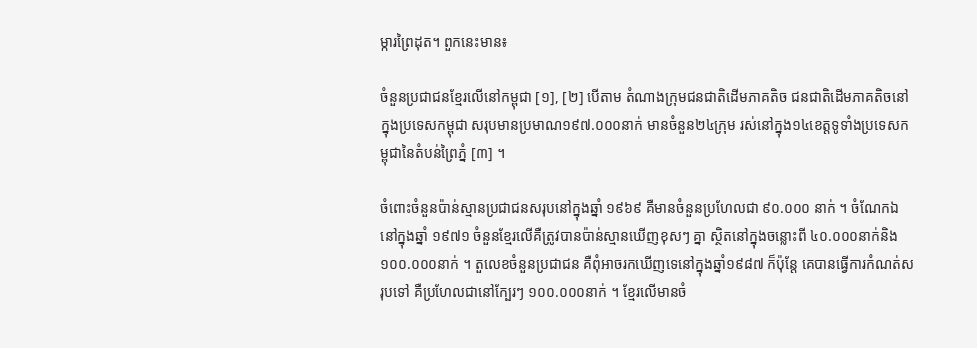ម្ការព្រៃដុត។ ពួកនេះមាន៖

ចំនួនប្រជាជនខ្មែរលើនៅកម្ពុជា [១], [២] បើតាម តំណាងក្រុមជនជាតិដើមភាគតិច ជនជាតិដើមភាគតិចនៅក្នុងប្រទេសកម្ពុជា សរុបមានប្រមាណ១៩៧.០០០នាក់ មានចំនួន២៤ក្រុម រស់នៅក្នុង១៤ខេត្តទូទាំងប្រទេសកម្ពុជានៃតំបន់ព្រៃភ្នំ [៣] ។

ចំពោះចំនួនប៉ាន់ស្មានប្រជាជនសរុបនៅក្នុងឆ្នាំ ១៩៦៩ គឺមានចំនួនប្រហែលជា ៩០.០០០ នាក់ ។ ចំណែកឯនៅក្នុងឆ្នាំ ១៩៧១ ចំនួនខ្មែរលើគឺត្រូវបានប៉ាន់ស្មានឃើញខុសៗ គ្នា ស្ថិតនៅក្នុងចន្លោះពី ៤០.០០០នាក់និង ១០០.០០០នាក់ ។ តួលេខចំនួនប្រជាជន គឺពុំអាចរកឃើញទេនៅក្នុងឆ្នាំ១៩៨៧ ក៏ប៉ុន្តែ គេបានធ្វើការកំណត់សរុបទៅ គឺប្រហែលជានៅក្បែរៗ ១០០.០០០នាក់ ។ ខ្មែរលើមានចំ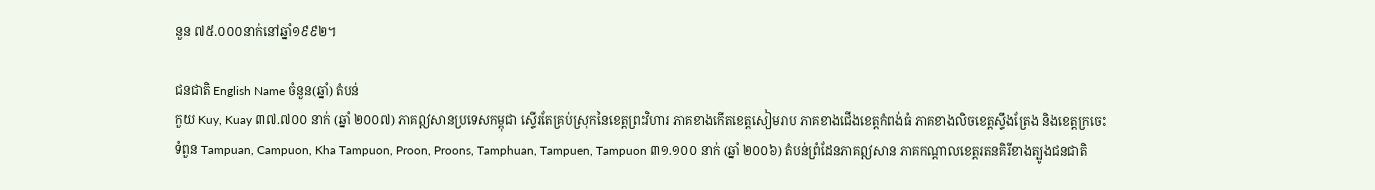នួន ៧៥.០០០នាក់នៅឆ្នាំ១៩៩២។

ជនជាតិ English Name ចំនួន(ឆ្នាំ) តំបន់
កួយ Kuy, Kuay ៣៧.៧០០ នាក់ (ឆ្នាំ ២០០៧) ភាគឦសានប្រទេសកម្ពុជា ស្ទើរតែគ្រប់ស្រុកនៃខេត្តព្រះវិហារ ភាគខាងកើតខេត្តសៀមរាប ភាគខាងជើងខេត្តកំពង់ធំ ភាគខាងលិចខេត្តស្ទឹងត្រែង និងខេត្តក្រចេះ
ទំពួន Tampuan, Campuon, Kha Tampuon, Proon, Proons, Tamphuan, Tampuen, Tampuon ៣១.១០០ នាក់ (ឆ្នាំ ២០០៦) តំបន់ព្រំដែនភាគឦសាន ភាគកណ្តាលខេត្តរតនគិរីខាងត្បូងជនជាតិ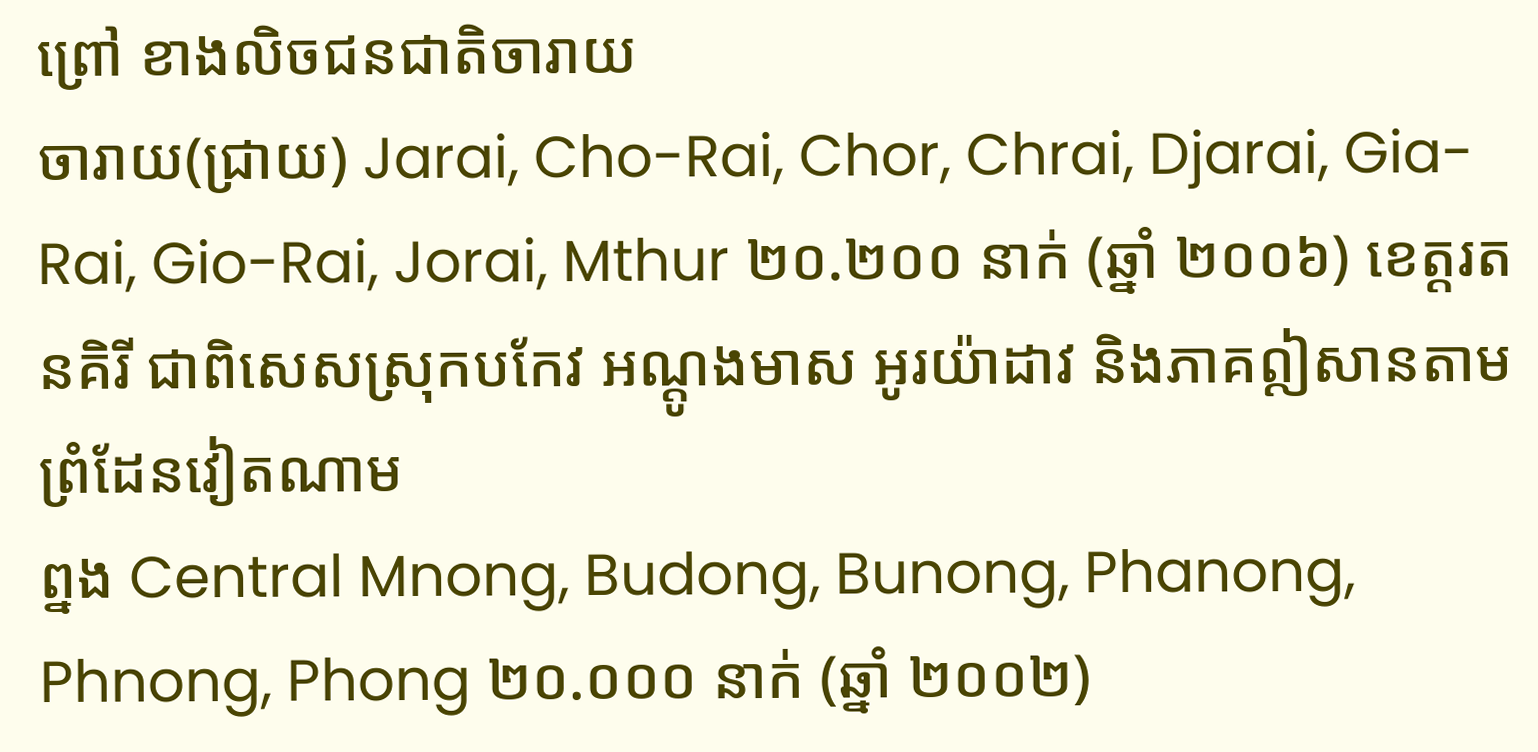ព្រៅ ខាងលិចជនជាតិចារាយ
ចារាយ(ជ្រាយ) Jarai, Cho-Rai, Chor, Chrai, Djarai, Gia-Rai, Gio-Rai, Jorai, Mthur ២០.២០០ នាក់ (ឆ្នាំ ២០០៦) ខេត្តរតនគិរី ជាពិសេសស្រុកបកែវ អណ្តូងមាស អូរយ៉ាដាវ និងភាគឦសានតាមព្រំដែនវៀតណាម
ព្នង Central Mnong, Budong, Bunong, Phanong, Phnong, Phong ២០.០០០ នាក់ (ឆ្នាំ ២០០២)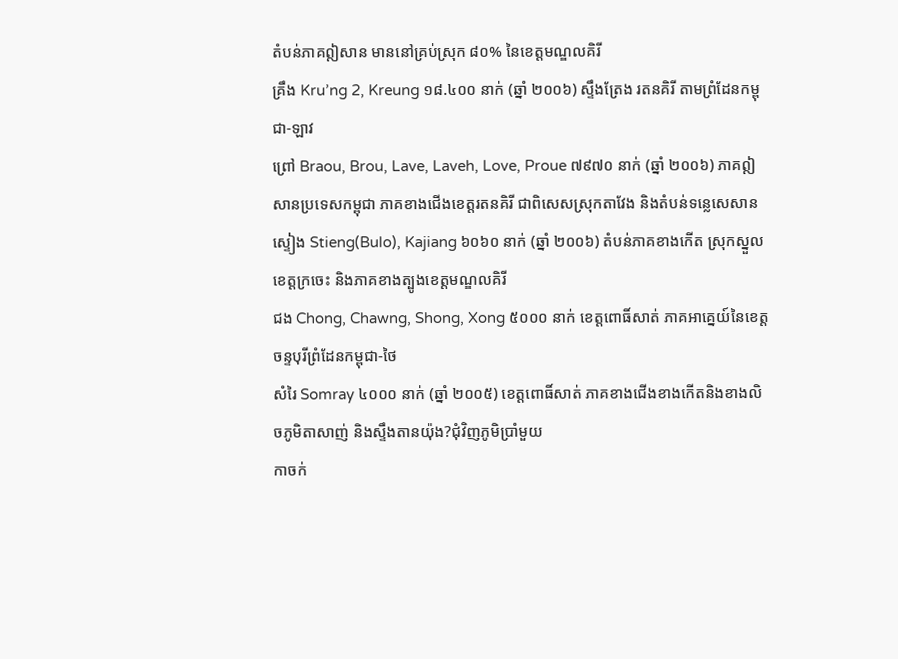តំបន់ភាគឦសាន មាននៅគ្រប់ស្រុក ៨០% នៃខេត្តមណ្ឌលគិរី
គ្រឹង Kru’ng 2, Kreung ១៨.៤០០ នាក់ (ឆ្នាំ ២០០៦) ស្ទឹងត្រែង រតនគិរី តាមព្រំដែនកម្ពុជា-ឡាវ
ព្រៅ Braou, Brou, Lave, Laveh, Love, Proue ៧៩៧០ នាក់ (ឆ្នាំ ២០០៦) ភាគឦសានប្រទេសកម្ពុជា ភាគខាងជើងខេត្តរតនគិរី ជាពិសេសស្រុកតាវែង និងតំបន់ទន្លេសេសាន
ស្ទៀង Stieng(Bulo), Kajiang ៦០៦០ នាក់ (ឆ្នាំ ២០០៦) តំបន់ភាគខាងកើត ស្រុកស្នួលខេត្តក្រចេះ និងភាគខាងត្បូងខេត្តមណ្ឌលគិរី
ជង Chong, Chawng, Shong, Xong ៥០០០ នាក់ ខេត្តពោធិ៍សាត់ ភាគអាគ្នេយ៍នៃខេត្តចន្ទបុរីព្រំដែនកម្ពុជា-ថៃ
សំរៃ Somray ៤០០០ នាក់ (ឆ្នាំ ២០០៥) ខេត្តពោធិ៍សាត់ ភាគខាងជើងខាងកើតនិងខាងលិចភូមិតាសាញ់ និងស្ទឹងតានយ៉ុង?ជុំវិញភូមិប្រាំមួយ
កាចក់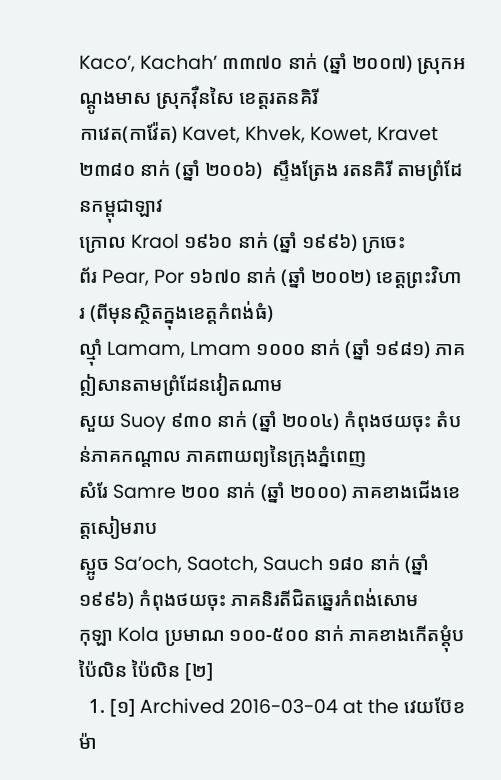Kaco’, Kachah’ ៣៣៧០ នាក់ (ឆ្នាំ ២០០៧) ស្រុកអណ្តូងមាស ស្រុកវ៉ឺនសៃ ខេត្តរតនគិរី
កាវេត(កាវ៉ែត) Kavet, Khvek, Kowet, Kravet ២៣៨០ នាក់ (ឆ្នាំ ២០០៦)  ស្ទឹងត្រែង រតនគិរី តាមព្រំដែនកម្ពុជាឡាវ
ក្រោល Kraol ១៩៦០ នាក់ (ឆ្នាំ ១៩៩៦) ក្រចេះ
ព័រ Pear, Por ១៦៧០ នាក់ (ឆ្នាំ ២០០២) ខេត្តព្រះវិហារ (ពីមុនស្ថិតក្នុងខេត្តកំពង់ធំ)
ល្ម៉ាំ Lamam, Lmam ១០០០ នាក់ (ឆ្នាំ ១៩៨១) ភាគឦសានតាមព្រំដែនវៀតណាម
សួយ Suoy ៩៣០ នាក់ (ឆ្នាំ ២០០៤) កំពុងថយចុះ តំបន់ភាគកណ្តាល ភាគពាយព្យនៃក្រុងភ្នំពេញ
សំរែ Samre ២០០ នាក់ (ឆ្នាំ ២០០០) ភាគខាងជើងខេត្តសៀមរាប
ស្អូច Sa’och, Saotch, Sauch ១៨០ នាក់ (ឆ្នាំ ១៩៩៦) កំពុងថយចុះ ភាគនិរតីជិតឆ្នេរកំពង់សោម
កុឡា Kola ប្រមាណ ១០០-៥០០ នាក់ ភាគខាងកើតម្តុំបប៉ៃលិន ប៉ៃលិន [២]
  1. [១] Archived 2016-03-04 at the វេយប៊ែខ ម៉ា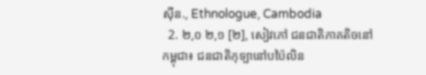ស៊ីន., Ethnologue, Cambodia
  2. ២,០ ២,១ [២], សៀវភៅ ជនជាតិភាគតិចនៅកម្ពុជា៖ ជនជាតិកុទ្បានៅបប៉ៃលិន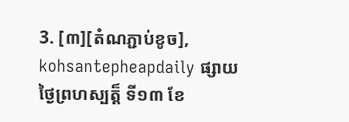3. [៣][តំណភ្ជាប់ខូច], kohsantepheapdaily ផ្សាយថ្ងៃព្រហស្បត្ត៏ ទី១៣ ខែ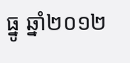ធ្នូ ឆ្នាំ២០១២